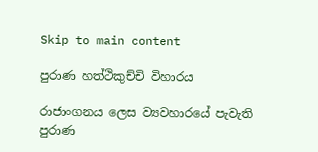Skip to main content

පුරාණ හත්ථිකුච්චි විහාරය

රාජාංගනය ලෙස ව්‍යවහාරයේ පැවැති පුරාණ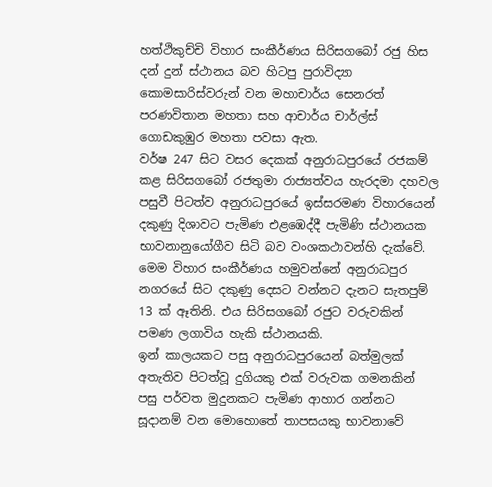හත්ථිකුච්චි විහාර සංකීර්ණය සිරිසගබෝ රජු හිස දන් දුන් ස්ථානය බව හිටපු පුරාවිද්‍යා කොමසාරිස්වරුන් වන මහාචාර්ය සෙනරත් පරණවිතාන මහතා සහ ආචාර්ය චාර්ල්ස් ගොඩකුඹුර මහතා පවසා ඇත.
වර්ෂ 247 සිට වසර දෙකක් අනුරාධපුරයේ රජකම් කළ සිරිසගබෝ රජතුමා රාජ්‍යත්වය හැරදමා දහවල පසුවී පිටත්ව අනුරාධපුරයේ ඉස්සරමණ විහාරයෙන් දකුණු දිශාවට පැමිණ එළඹෙද්දී පැමිණි ස්ථානයක භාවනානුයෝගීව සිටි බව වංශකථාවන්හි දැක්වේ. මෙම විහාර සංකීර්ණය හමුවන්නේ අනුරාධපුර නගරයේ සිට දකුණු දෙසට වන්නට දැනට සැතපුම් 13 ක් ඈතිනි. එය සිරිසගබෝ රජුට වරුවකින් පමණ ලගාවිය හැකි ස්ථානයකි.
ඉන් කාලයකට පසු අනුරාධපුරයෙන් බත්මුලක් අතැතිව පිටත්වූ දුගියකු එක් වරුවක ගමනකින් පසු පර්වත මුදුනකට පැමිණ ආහාර ගන්නට සූදානම් වන මොහොතේ තාපසයකු භාවනාවේ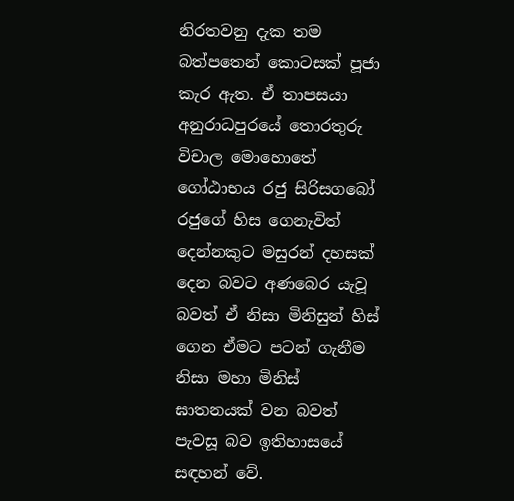නිරතවනු දැක තම බත්පතෙන් කොටසක් පූජා කැර ඇත. ඒ තාපසයා අනුරාධපුරයේ තොරතුරු විචාල මොහොතේ ගෝඨාභය රජු සිරිසගබෝ රජුගේ හිස ගෙනැවිත් දෙන්නකුට මසුරන් දහසක් දෙන බවට අණබෙර යැවූ බවත් ඒ නිසා මිනිසුන් හිස් ගෙන ඒමට පටන් ගැනීම නිසා මහා මිනිස් ඝාතනයක් වන බවත් පැවසූ බව ඉතිහාසයේ සඳහන් වේ.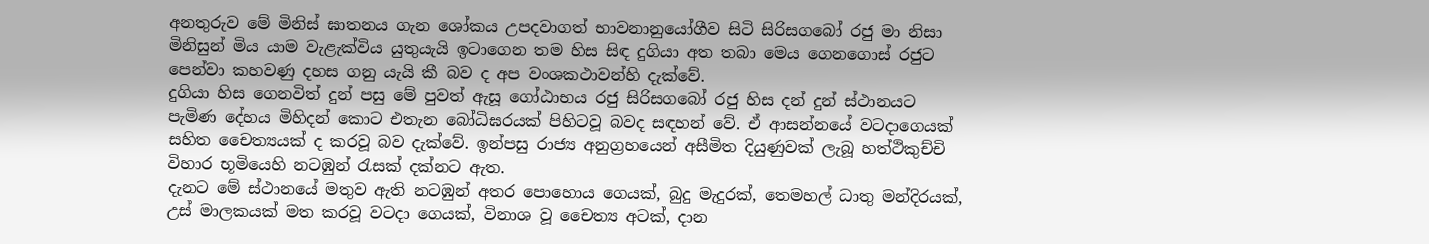අනතුරුව මේ මිනිස් ඝාතනය ගැන ශෝකය උපදවාගත් භාවනානුයෝගීව සිටි සිරිසගබෝ රජු මා නිසා මිනිසුන් මිය යාම වැළැක්විය යුතුයැයි ඉටාගෙන තම හිස සිඳ දුගියා අත තබා මෙය ගෙනගොස් රජුට පෙන්වා කහවණු දහස ගනු යැයි කී බව ද අප වංශකථාවන්හි දැක්වේ.
දුගියා හිස ගෙනවිත් දුන් පසු මේ පුවත් ඇසූ ගෝඨාභය රජු සිරිසගබෝ රජු හිස දන් දුන් ස්ථානයට පැමිණ දේහය මිහිදන් කොට එතැන බෝධිඝරයක් පිහිටවූ බවද සඳහන් වේ. ඒ ආසන්නයේ වටදාගෙයක් සහිත චෛත්‍යයක් ද කරවූ බව දැක්වේ. ඉන්පසු රාජ්‍ය අනුග්‍රහයෙන් අසීමිත දියුණුවක් ලැබූ හත්ථිකුච්චි විහාර භූමියෙහි නටඹුන් රැසක් දක්නට ඇත.
දැනට මේ ස්ථානයේ මතුව ඇති නටඹුන් අතර පොහොය ගෙයක්, බුදු මැදුරක්, තෙමහල් ධාතු මන්දිරයක්, උස් මාලකයක් මත කරවූ වටදා ගෙයක්, විනාශ වූ චෛත්‍ය අටක්, දාන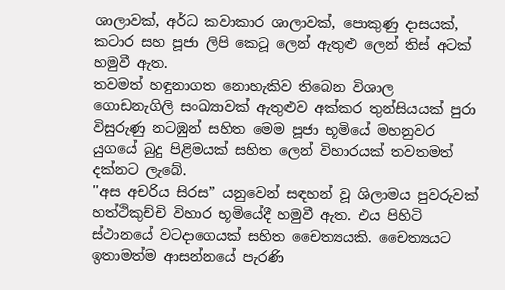ශාලාවක්, අර්ධ කවාකාර ශාලාවක්, පොකුණු දාසයක්, කටාර සහ පූජා ලිපි කෙටූ ලෙන් ඇතුළු ලෙන් තිස් අටක් හමුවී ඇත.
තවමත් හඳුනාගත නොහැකිව තිබෙන විශාල ගොඩනැගිලි සංඛ්‍යාවක් ඇතුළුව අක්කර තුන්සියයක් පුරා විසුරුණු නටඹුන් සහිත මෙම පූජා භූමියේ මහනුවර යුගයේ බුදු පිළිමයක් සහිත ලෙන් විහාරයක් තවතමත් දක්නට ලැබේ.
''අස අචරිය සිරස” යනුවෙන් සඳහන් වූ ශිලාමය පුවරුවක් හත්ථිකුච්චි විහාර භූමියේදී හමුවී ඇත. එය පිහිටි ස්ථානයේ වටදාගෙයක් සහිත චෛත්‍යයකි. චෛත්‍යයට ඉතාමත්ම ආසන්නයේ පැරණි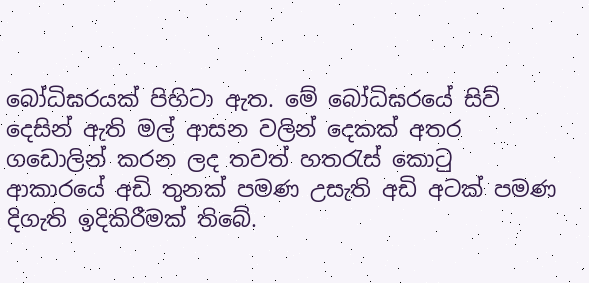බෝධිඝරයක් පිහිටා ඇත. මේ බෝධිඝරයේ සිව් දෙසින් ඇති මල් ආසන වලින් දෙකක් අතර ගඩොලින් කරන ලද තවත් හතරැස් කොටු ආකාරයේ අඩි තුනක් පමණ උසැති අඩි අටක් පමණ දිගැති ඉදිකිරීමක් තිබේ.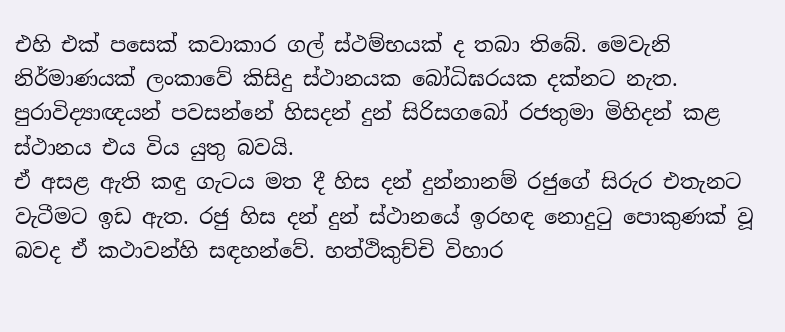එහි එක් පසෙක් කවාකාර ගල් ස්ථම්භයක් ද තබා තිබේ. මෙවැනි නිර්මාණයක් ලංකාවේ කිසිදු ස්ථානයක බෝධිඝරයක දක්නට නැත. පුරාවිද්‍යාඥයන් පවසන්නේ හිසදන් දුන් සිරිසගබෝ රජතුමා මිහිදන් කළ ස්ථානය එය විය යුතු බවයි.
ඒ අසළ ඇති කඳු ගැටය මත දී හිස දන් දුන්නානම් රජුගේ සිරුර එතැනට වැටීමට ඉඩ ඇත. රජු හිස දන් දුන් ස්ථානයේ ඉරහඳ නොදුටු පොකුණක් වූ බවද ඒ කථාවන්හි සඳහන්වේ. හත්ථිකුච්චි විහාර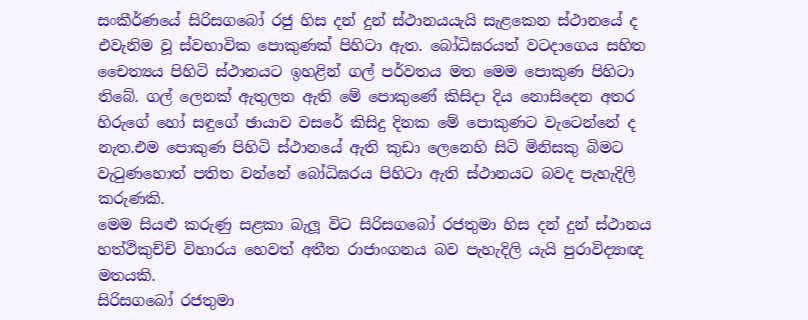සංකීර්ණයේ සිරිසගබෝ රජු හිස දන් දුන් ස්ථානයයැයි සැළකෙන ස්ථානයේ ද එවැනිම වූ ස්වභාවික පොකුණක් පිහිටා ඇත. බෝධිඝරයත් වටදාගෙය සහිත චෛත්‍යය පිහිටි ස්ථානයට ඉහළින් ගල් පර්වතය මත මෙම පොකුණ පිහිටා තිබේ. ගල් ලෙනක් ඇතුලත ඇති මේ පොකුණේ කිසිදා දිය නොසිදෙන අතර හිරුගේ හෝ සඳුගේ ඡායාව වසරේ කිසිදු දිනක මේ පොකුණට වැටෙන්නේ ද නැත.එම පොකුණ පිහිටි ස්ථානයේ ඇති කුඩා ලෙනෙහි සිටි මිනිසකු බිමට වැටුණහොත් පතිත වන්නේ බෝධිඝරය පිහිටා ඇති ස්ථානයට බවද පැහැදිලි කරුණකි.
මෙම සියළු කරුණු සළකා බැලූ විට සිරිසගබෝ රජතුමා හිස දන් දුන් ස්ථානය හත්ථිකුච්චි විහාරය හෙවත් අතීත රාජාංගනය බව පැහැදිලි යැයි පුරාවිද්‍යාඥ මතයකි.
සිරිසගබෝ රජතුමා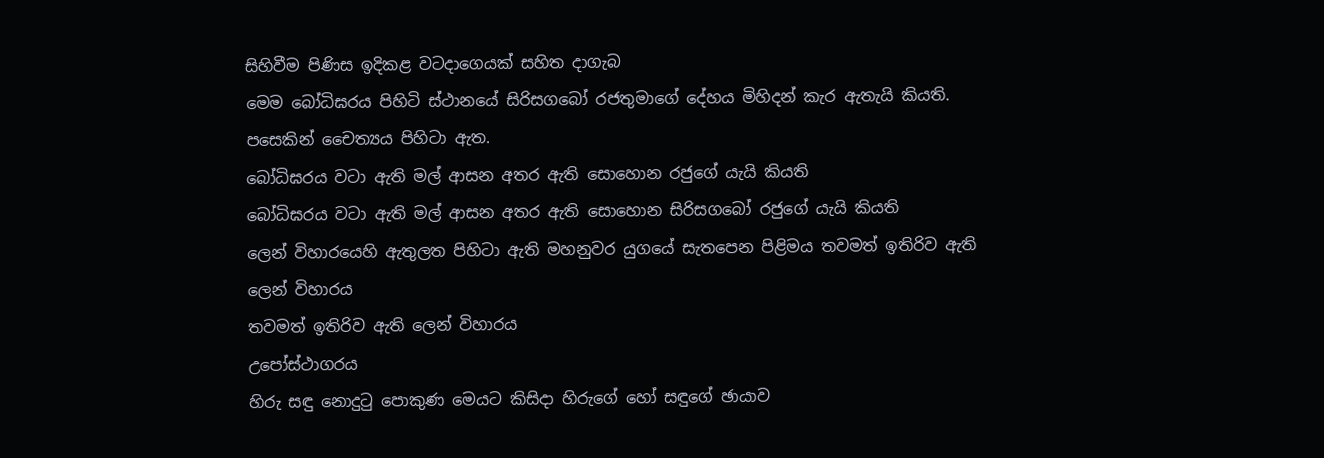සිහිවීම පිණිස ඉදිකළ වටදාගෙයක් සහිත දාගැබ
මෙම බෝධිඝරය පිහිටි ස්ථානයේ සිරිසගබෝ රජතුමාගේ දේහය මිහිදන් කැර ඇතැයි කියති. පසෙකින් චෛත්‍යය පිහිටා ඇත.
බෝධිඝරය වටා ඇති මල් ආසන අතර ඇති සොහොන රජුගේ යැයි කියති
බෝධිඝරය වටා ඇති මල් ආසන අතර ඇති සොහොන සිරිසගබෝ රජුගේ යැයි කියති
ලෙන් විහාරයෙහි ඇතුලත පිහිටා ඇති මහනුවර යුගයේ සැතපෙන පිළිමය තවමත් ඉතිරිව ඇති ලෙන් විහාරය
තවමත් ඉතිරිව ඇති ලෙන් විහාරය
උපෝස්ථාගරය
හිරු සඳු නොදුටු පොකුණ මෙයට කිසිදා හිරුගේ හෝ සඳුගේ ඡායාව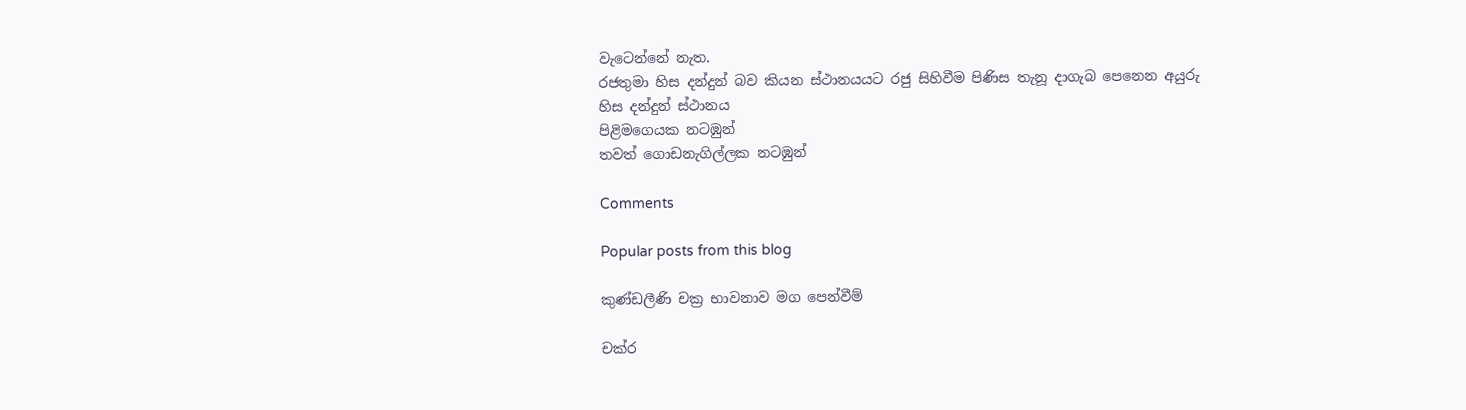වැටෙන්නේ නැත.
රජතුමා හිස දන්දුන් බව කියන ස්ථානයයට රජු සිහිවීම පිණිස තැනූ දාගැබ පෙනෙන අයුරු
හිස දන්දුන් ස්ථානය
පිළිමගෙයක නටඹුන්
තවත් ගොඩනැගිල්ලක නටඹුන්

Comments

Popular posts from this blog

කුණ්ඩලීණි චක්‍ර භාවනාව මග පෙන්වීම්

චක්ර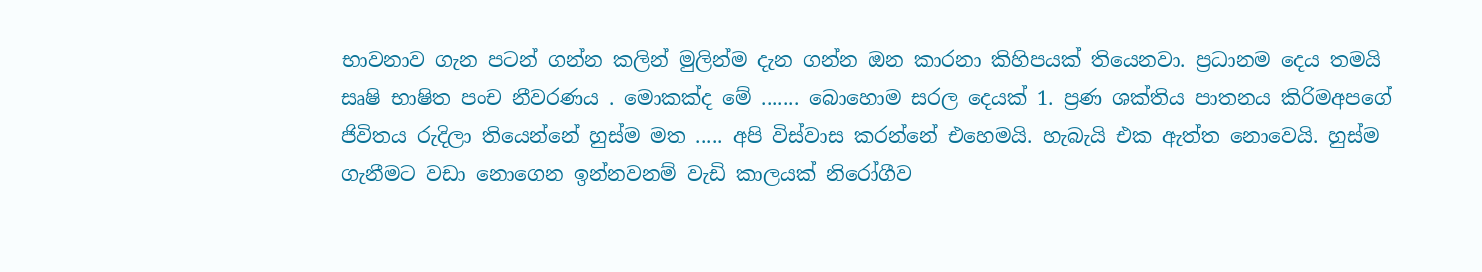භාවනාව ගැන පටන් ගන්න කලින් මුලින්ම දැන ගන්න ඔන කාරනා කිහිපයක් තියෙනවා. ප්‍රධානම දෙය තමයි සෘෂි භාෂිත පංච නීවරණය . මොකක්ද මේ ....... බොහොම සරල දෙයක් 1. ප්‍රණ ශක්තිය පාතනය කිරිමඅපගේ ජිවිතය රුදිලා තියෙන්නේ හුස්ම මත ..... අපි විස්වාස කරන්නේ එහෙමයි. හැබැයි එක ඇත්ත නොවෙයි. හුස්ම ගැනීමට වඩා නොගෙන ඉන්නවනම් වැඩි කාලයක් නිරෝගීව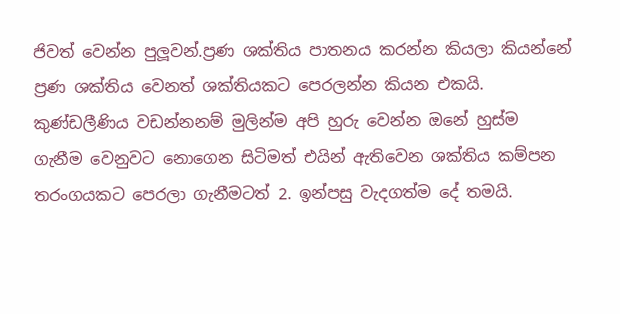ජිවත් වෙන්න පුලූවන්.ප්‍රණ ශක්තිය පාතනය කරන්න කියලා කියන්නේ ප්‍රණ ශක්තිය වෙනත් ශක්තියකට පෙරලන්න කියන එකයි. කුණ්ඩලීණිය වඩන්නනම් මුලින්ම අපි හුරු වෙන්න ඔනේ හුස්ම ගැනීම වෙනුවට නොගෙන සිටිමත් එයින් ඇතිවෙන ශක්තිය කම්පන තරංගයකට පෙරලා ගැනීමටත් 2. ඉන්පසු වැදගත්ම දේ තමයි.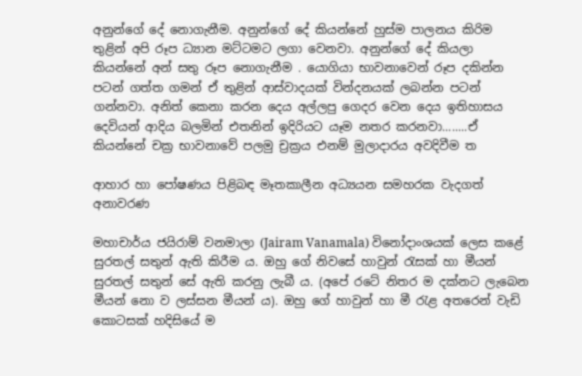අනුන්ගේ දේ නොගැනීම. අනුන්ගේ දේ කියන්නේ හුස්ම පාලනය කිරිම තුළින් අපි රූප ධ්‍යාන මට්ටමට ලගා වෙනවා. අනුන්ගේ දේ කියලා කියන්නේ අන් සතු රූප නොගැනීම . යොගියා භාවනාවෙන් රූප දකින්න පටන් ගත්ත ගමන් ඒ තුළින් ආස්වාදයක් වින්දනයක් ලබන්න පටන් ගන්නවා. අනිත් කෙනා කරන දෙය අල්ලපු ගෙදර වෙන දෙය ඉතිහාසය දෙවියන් ආදිය බලමින් එතනින් ඉදිරියට යෑම නතර කරනවා........ඒ කියන්නේ චක්‍ර භාවනාවේ පලමු ච්‍රක්‍රය එනම් මුලාදාරය අවදිවීම ත

ආහාර හා පෝෂණය පිළිබඳ මෑතකාලීන අධ්‍යයන සමහරක වැදගත් අනාවරණ

මහාචාර්ය ජයිරාම් වනමාලා (Jairam Vanamala) විනෝදාංශයක්‌ ලෙස කළේ සුරතල් සතුන් ඇති කිරීම ය. ඔහු ගේ නිවසේ හාවුන් රැසක්‌ හා මීයන් සුරතල් සතුන් සේ ඇති කරනු ලැබී ය. (අපේ රටේ නිතර ම දක්‌නට ලැබෙන මීයන් නො ව ලස්‌සන මීයන් ය). ඔහු ගේ හාවුන් හා මී රැළ අතරෙන් වැඩි කොටසක්‌ හදිසියේ ම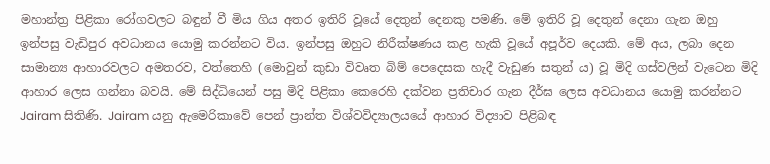මහාන්ත්‍ර පිළිකා රෝගවලට බඳුන් වී මිය ගිය අතර ඉතිරි වූයේ දෙතුන් දෙනකු පමණි. මේ ඉතිරි වූ දෙතුන් දෙනා ගැන ඔහු ඉන්පසු වැඩිපුර අවධානය යොමු කරන්නට විය. ඉන්පසු ඔහුට නිරීක්‌ෂණය කළ හැකි වූයේ අපූර්ව දෙයකි. මේ අය, ලබා දෙන සාමාන්‍ය ආහාරවලට අමතරව, වත්තෙහි (මොවුන් කුඩා විවෘත බිම් පෙදෙසක හැදී වැඩුණ සතුන් ය) වූ මිදි ගස්‌වලින් වැටෙන මිදි ආහාර ලෙස ගන්නා බවයි. මේ සිද්ධියෙන් පසු මිදි පිළිකා කෙරෙහි දක්‌වන ප්‍රතිචාර ගැන දීර්ඝ ලෙස අවධානය යොමු කරන්නට Jairam සිතිණි. Jairam යනු ඇමෙරිකාවේ පෙන් ප්‍රාන්ත විශ්වවිද්‍යාලයයේ ආහාර විද්‍යාව පිළිබඳ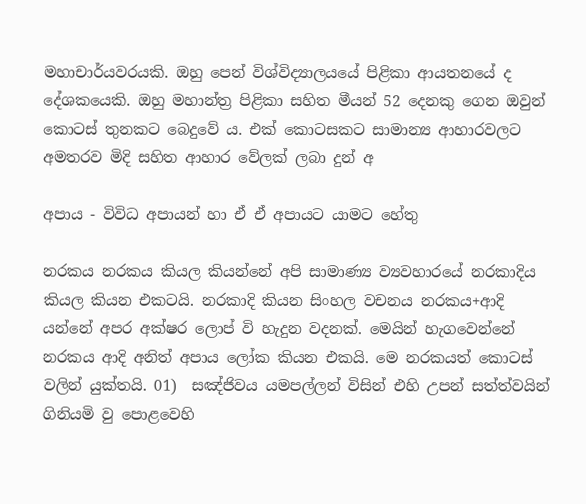මහාචාර්යවරයකි. ඔහු පෙන් විශ්විද්‍යාලයයේ පිළිකා ආයතනයේ ද දේශකයෙකි. ඔහු මහාන්ත්‍ර පිළිකා සහිත මීයන් 52 දෙනකු ගෙන ඔවුන් කොටස්‌ තුනකට බෙදුවේ ය. එක්‌ කොටසකට සාමාන්‍ය ආහාරවලට අමතරව මිදි සහිත ආහාර වේලක්‌ ලබා දුන් අ

අපාය - විවිධ අපායන් හා ඒ ඒ අපායට යාමට හේතු

නරකය නරකය කියල කියන්නේ අපි සාමාණ්‍ය ව්‍යවහාරයේ නරකාදිය කියල කියන එකටයි. නරකාදි කියන සිංහල වචනය නරකය+ආදි යන්නේ අපර අක්ෂර ලොප් වි හැදුන වදනක්. මෙයින් හැගවෙන්නේ නරකය ආදි අනිත් අපාය ලෝක කියන එකයි. මෙ නරකයත් කොටස් වලින් යුක්තයි. 01)  සඤ්ජිවය යමපල්ලන් විසින් එහි උපන් සත්ත්වයින් ගිනියමි වු පොළවෙහි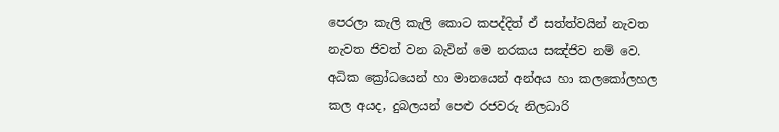පෙරලා කැලි කැලි කොට කපද්දිත් ඒ සත්ත්වයින් නැවත නැවත ජිවත් වන බැවින් මෙ නරකය සඤ්ජිව නම් වෙ.  අධික ක්‍රෝධයෙන් හා මානයෙන් අන්අය හා කලකෝලහල කල අයද, දුබලයන් පෙළු රජවරු නිලධාරි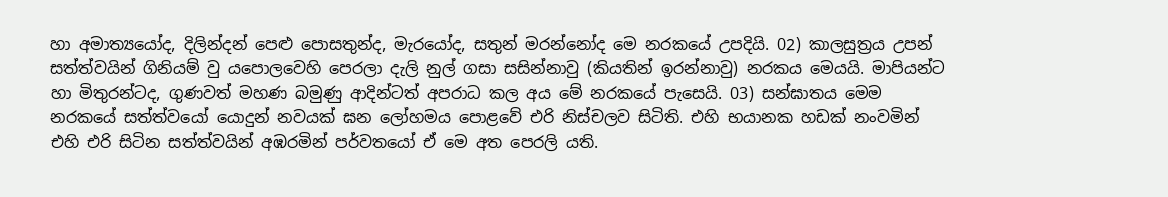හා අමාත්‍යයෝද, දිලින්දන් පෙළු පොසතුන්ද, මැරයෝද, සතුන් මරන්නෝද මෙ නරකයේ උපදියි. 02) කාලසුත්‍රය උපන් සත්ත්වයින් ගිනියම් වු යපොලවෙහි පෙරලා දැලි නුල් ගසා සසින්නාවු (කියතින් ඉරන්නාවු) නරකය මෙයයි. මාපියන්ට හා මිතුරන්ටද, ගුණවත් මහණ බමුණු ආදින්ටත් අපරාධ කල අය මේ නරකයේ පැසෙයි. 03) සන්ඝාතය මෙම නරකයේ සත්ත්වයෝ යොදුන් නවයක් ඝන ලෝහමය පොළවේ එරි නිස්චලව සිටිති. එහි භයානක හඩක් නංවමින් එහි එරි සිටින සත්ත්වයින් අඹරමින් පර්වතයෝ ඒ මෙ අත පෙරලි යති.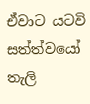ඒවාට යටවි සත්ත්වයෝ තැලි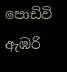පොඩිවි ඇඹරි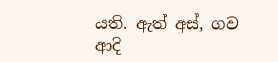යති. ඇත් අස්, ගව ආදි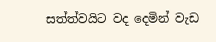සත්ත්වයිට වද දෙමින් වැඩ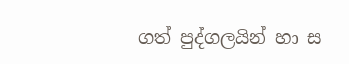ගත් පුද්ගලයින් හා ස